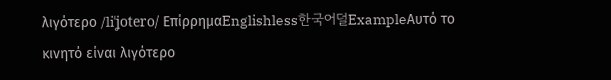λιγότερο /liˈʝotero/ ΕπίρρημαEnglishless한국어덜ExampleΑυτό το κινητό είναι λιγότερο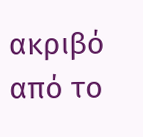ακριβό από το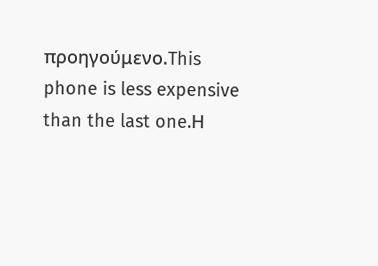προηγούμενο.This phone is less expensive than the last one.Η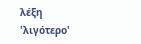λέξη 'λιγότερο'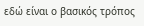εδώ είναι ο βασικός τρόπος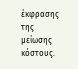έκφρασης της μείωσης κόστους.